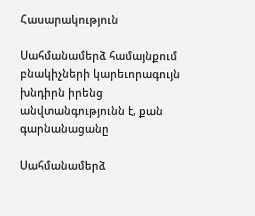Հասարակություն

Սահմանամերձ համայնքում բնակիչների կարեւորագույն խնդիրն իրենց անվտանգությունն է, քան գարնանացանը

Սահմանամերձ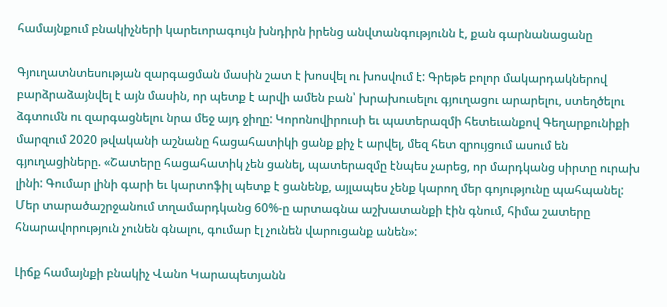համայնքում բնակիչների կարեւորագույն խնդիրն իրենց անվտանգությունն է, քան գարնանացանը

Գյուղատնտեսության զարգացման մասին շատ է խոսվել ու խոսվում է: Գրեթե բոլոր մակարդակներով բարձրաձայնվել է այն մասին, որ պետք է արվի ամեն բան՝ խրախուսելու գյուղացու արարելու, ստեղծելու ձգտումն ու զարգացնելու նրա մեջ այդ ջիղը: Կորոնովիրուսի եւ պատերազմի հետեւանքով Գեղարքունիքի մարզում 2020 թվականի աշնանը հացահատիկի ցանք քիչ է արվել, մեզ հետ զրույցում ասում են գյուղացիները. «Շատերը հացահատիկ չեն ցանել, պատերազմը էնպես չարեց, որ մարդկանց սիրտը ուրախ լինի: Գումար լինի գարի եւ կարտոֆիլ պետք է ցանենք, այլապես չենք կարող մեր գոյությունը պահպանել: Մեր տարածաշրջանում տղամարդկանց 60%-ը արտագնա աշխատանքի էին գնում, հիմա շատերը հնարավորություն չունեն գնալու, գումար էլ չունեն վարուցանք անեն»:

Լիճք համայնքի բնակիչ Վանո Կարապետյանն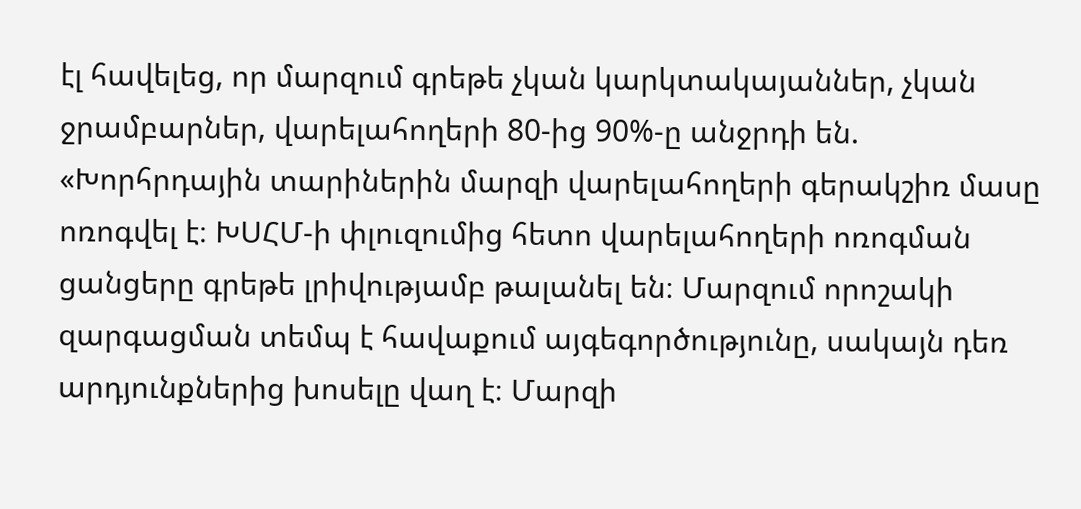էլ հավելեց, որ մարզում գրեթե չկան կարկտակայաններ, չկան ջրամբարներ, վարելահողերի 80-ից 90%-ը անջրդի են. «Խորհրդային տարիներին մարզի վարելահողերի գերակշիռ մասը ոռոգվել է։ ԽՍՀՄ-ի փլուզումից հետո վարելահողերի ոռոգման ցանցերը գրեթե լրիվությամբ թալանել են։ Մարզում որոշակի զարգացման տեմպ է հավաքում այգեգործությունը, սակայն դեռ արդյունքներից խոսելը վաղ է։ Մարզի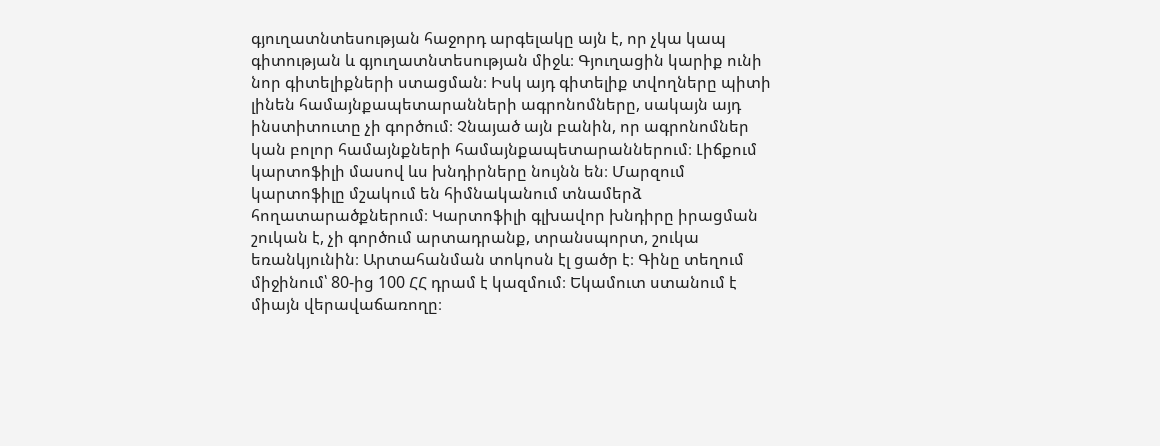գյուղատնտեսության հաջորդ արգելակը այն է, որ չկա կապ գիտության և գյուղատնտեսության միջև։ Գյուղացին կարիք ունի նոր գիտելիքների ստացման։ Իսկ այդ գիտելիք տվողները պիտի լինեն համայնքապետարանների ագրոնոմները, սակայն այդ ինստիտուտը չի գործում։ Չնայած այն բանին, որ ագրոնոմներ կան բոլոր համայնքների համայնքապետարաններում։ Լիճքում կարտոֆիլի մասով ևս խնդիրները նույնն են։ Մարզում կարտոֆիլը մշակում են հիմնականում տնամերձ հողատարածքներում։ Կարտոֆիլի գլխավոր խնդիրը իրացման շուկան է, չի գործում արտադրանք, տրանսպորտ, շուկա եռանկյունին։ Արտահանման տոկոսն էլ ցածր է։ Գինը տեղում միջինում՝ 80-ից 100 ՀՀ դրամ է կազմում։ Եկամուտ ստանում է միայն վերավաճառողը։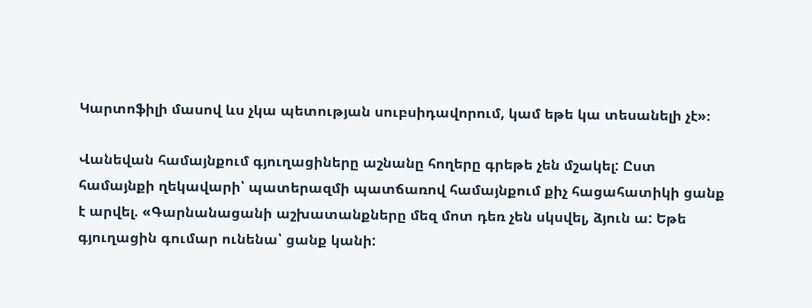Կարտոֆիլի մասով ևս չկա պետության սուբսիդավորում, կամ եթե կա տեսանելի չէ»։

Վանեվան համայնքում գյուղացիները աշնանը հողերը գրեթե չեն մշակել: Ըստ համայնքի ղեկավարի՝ պատերազմի պատճառով համայնքում քիչ հացահատիկի ցանք է արվել. «Գարնանացանի աշխատանքները մեզ մոտ դեռ չեն սկսվել, ձյուն ա: Եթե գյուղացին գումար ունենա՝ ցանք կանի: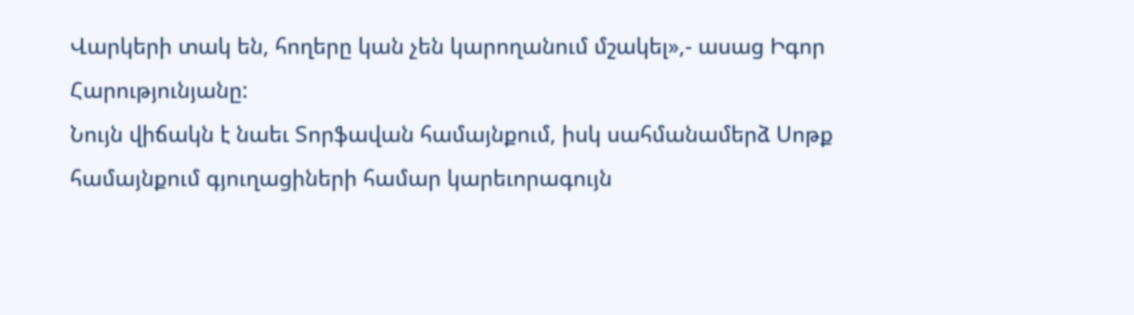Վարկերի տակ են, հողերը կան չեն կարողանում մշակել»,- ասաց Իգոր Հարությունյանը:
Նույն վիճակն է նաեւ Տորֆավան համայնքում, իսկ սահմանամերձ Սոթք համայնքում գյուղացիների համար կարեւորագույն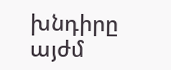խնդիրը այժմ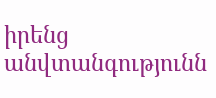իրենց անվտանգությունն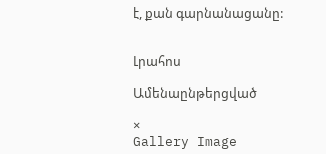է, քան գարնանացանը:


Լրահոս

Ամենաընթերցված

×
Gallery Image